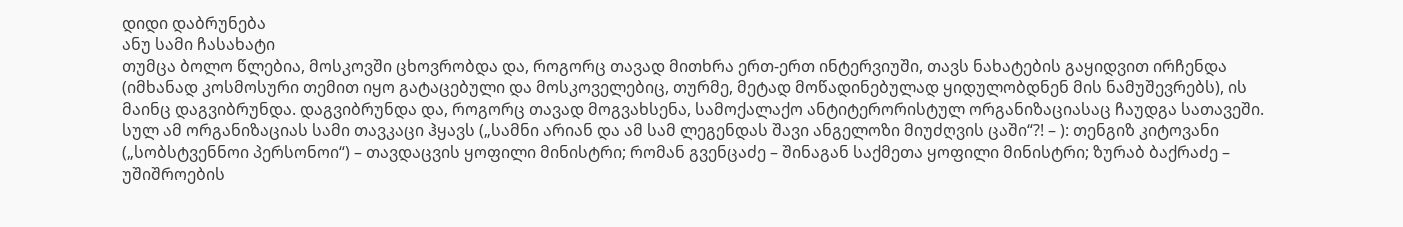დიდი დაბრუნება
ანუ სამი ჩასახატი
თუმცა ბოლო წლებია, მოსკოვში ცხოვრობდა და, როგორც თავად მითხრა ერთ-ერთ ინტერვიუში, თავს ნახატების გაყიდვით ირჩენდა (იმხანად კოსმოსური თემით იყო გატაცებული და მოსკოველებიც, თურმე, მეტად მოწადინებულად ყიდულობდნენ მის ნამუშევრებს), ის მაინც დაგვიბრუნდა. დაგვიბრუნდა და, როგორც თავად მოგვახსენა, სამოქალაქო ანტიტერორისტულ ორგანიზაციასაც ჩაუდგა სათავეში. სულ ამ ორგანიზაციას სამი თავკაცი ჰყავს („სამნი არიან და ამ სამ ლეგენდას შავი ანგელოზი მიუძღვის ცაში“?! – ): თენგიზ კიტოვანი („სობსტვენნოი პერსონოი“) – თავდაცვის ყოფილი მინისტრი; რომან გვენცაძე – შინაგან საქმეთა ყოფილი მინისტრი; ზურაბ ბაქრაძე – უშიშროების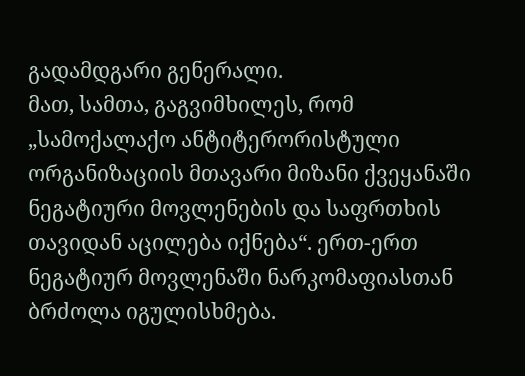გადამდგარი გენერალი.
მათ, სამთა, გაგვიმხილეს, რომ „სამოქალაქო ანტიტერორისტული ორგანიზაციის მთავარი მიზანი ქვეყანაში ნეგატიური მოვლენების და საფრთხის თავიდან აცილება იქნება“. ერთ-ერთ ნეგატიურ მოვლენაში ნარკომაფიასთან ბრძოლა იგულისხმება.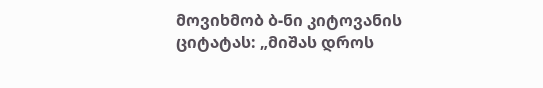მოვიხმობ ბ-ნი კიტოვანის ციტატას: „მიშას დროს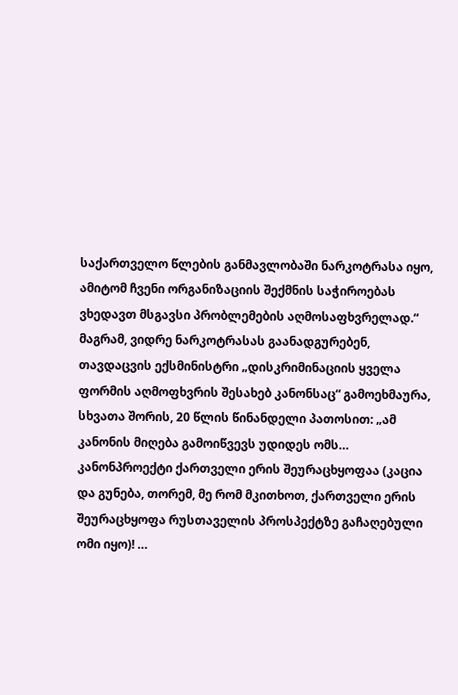საქართველო წლების განმავლობაში ნარკოტრასა იყო, ამიტომ ჩვენი ორგანიზაციის შექმნის საჭიროებას ვხედავთ მსგავსი პრობლემების აღმოსაფხვრელად.“
მაგრამ, ვიდრე ნარკოტრასას გაანადგურებენ, თავდაცვის ექსმინისტრი „დისკრიმინაციის ყველა ფორმის აღმოფხვრის შესახებ კანონსაც“ გამოეხმაურა, სხვათა შორის, 20 წლის წინანდელი პათოსით: „ამ კანონის მიღება გამოიწვევს უდიდეს ომს… კანონპროექტი ქართველი ერის შეურაცხყოფაა (კაცია და გუნება, თორემ, მე რომ მკითხოთ, ქართველი ერის შეურაცხყოფა რუსთაველის პროსპექტზე გაჩაღებული ომი იყო)! …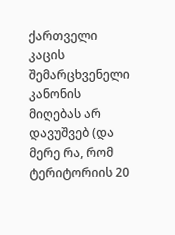ქართველი კაცის შემარცხვენელი კანონის მიღებას არ დავუშვებ (და მერე რა, რომ ტერიტორიის 20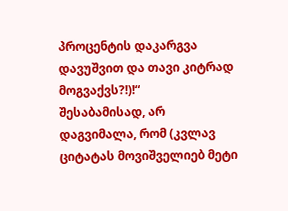პროცენტის დაკარგვა დავუშვით და თავი კიტრად მოგვაქვს?!)!“
შესაბამისად, არ დაგვიმალა, რომ (კვლავ ციტატას მოვიშველიებ მეტი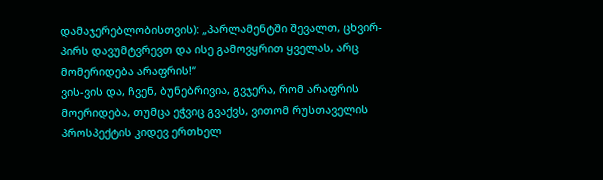დამაჯერებლობისთვის): „პარლამენტში შევალთ, ცხვირ-პირს დავუმტვრევთ და ისე გამოვყრით ყველას, არც მომერიდება არაფრის!“
ვის-ვის და, ჩვენ, ბუნებრივია, გვჯერა, რომ არაფრის მოერიდება, თუმცა ეჭვიც გვაქვს, ვითომ რუსთაველის პროსპექტის კიდევ ერთხელ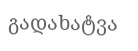გადახატვა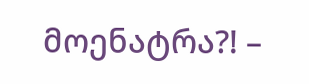მოენატრა?! –